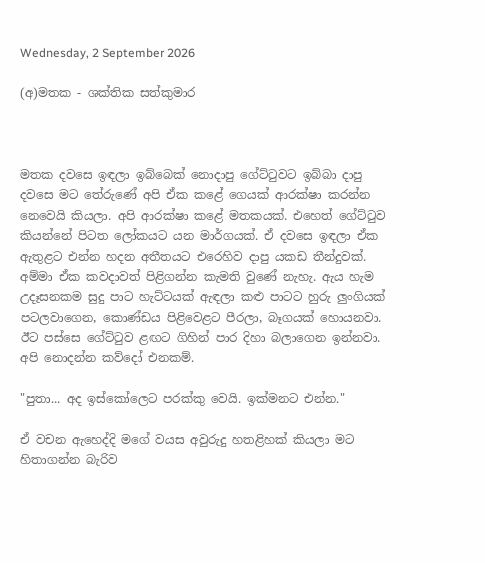Wednesday, 2 September 2026

(අ)මතක - ශක්තික සත්කුමාර



මතක දවසෙ ඉඳලා ඉබ්බෙක් නොදාපු ගේට්ටුවට ඉබ්බා දාපු දවසෙ මට තේරුණේ අපි ඒක කළේ ගෙයක් ආරක්ෂා කරන්න නෙවෙයි කියලා. අපි ආරක්ෂා කළේ මතකයක්. එහෙත් ගේට්ටුව කියන්නේ පිටත ලෝකයට යන මාර්ගයක්. ඒ දවසෙ ඉඳලා ඒක ඇතුළට එන්න හදන අතීතයට එරෙහිව දාපු යකඩ තීන්දුවක්. අම්මා ඒක කවදාවත් පිළිගන්න කැමති වුණේ නැහැ. ඇය හැම උදෑසනකම සුදු පාට හැට්ටයක් ඇඳලා කළු පාටට හුරු ලුංගියක් පටලවාගෙන, කොණ්ඩය පිළිවෙළට පීරලා, බෑගයක් හොයනවා. ඊට පස්සෙ ගේට්ටුව ළඟට ගිහින් පාර දිහා බලාගෙන ඉන්නවා. අපි නොදන්න කව්දෝ එනකම්.

"පුතා... අද ඉස්කෝලෙට පරක්කු වෙයි. ඉක්මනට එන්න."

ඒ වචන ඇහෙද්දි මගේ වයස අවුරුදු හතළිහක් කියලා මට හිතාගන්න බැරිව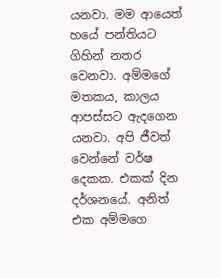යනවා. මම ආයෙත් හයේ පන්තියට ගිහින් නතර වෙනවා. අම්මගේ මතකය, කාලය ආපස්සට ඇදගෙන යනවා. අපි ජීවත් වෙන්නේ වර්ෂ දෙකක. එකක් දින දර්ශනයේ. අනිත් එක අම්මගෙ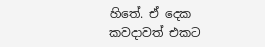හිතේ. ඒ දෙක කවදාවත් එකට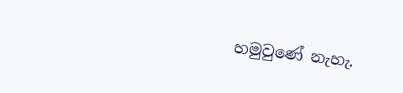හමුවුණේ නැහැ.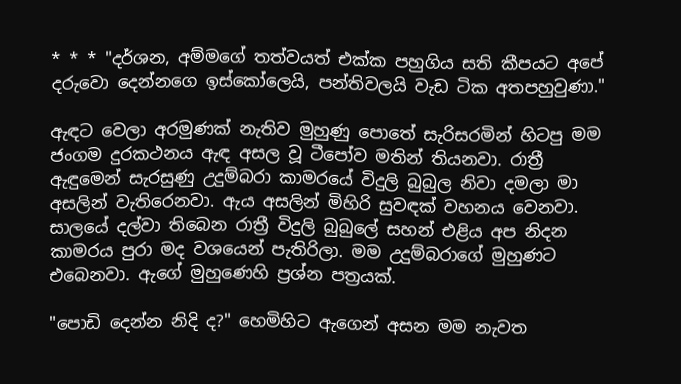* * * "දර්ශන, අම්මගේ තත්වයත් එක්ක පහුගිය සති කීපයට අපේ දරුවො දෙන්නගෙ ඉස්කෝලෙයි, පන්තිවලයි වැඩ ටික අතපහුවුණා."

ඇඳට වෙලා අරමුණක් නැතිව මුහුණු පොතේ සැරිසරමින් හිටපු මම ජංගම දුරකථනය ඇඳ අසල වූ ටීපෝව මතින් තියනවා. රාත්‍රී ඇඳුමෙන් සැරසුණු උදුම්බරා කාමරයේ විදුලි බුබුල නිවා දමලා මා අසලින් වැතිරෙනවා. ඇය අසලින් මිහිරි සුවඳක් වහනය වෙනවා. සාලයේ දල්වා තිබෙන රාත්‍රී විදුලි බුබුලේ සහන් එළිය අප නිදන කාමරය පුරා මද වශයෙන් පැතිරිලා. මම උදුම්බරාගේ මුහුණට එබෙනවා. ඇගේ මුහුණෙහි ප්‍රශ්න පත්‍රයක්.

"පොඩි දෙන්න නිදි ද?" හෙමිහිට ඇගෙන් අසන මම නැවත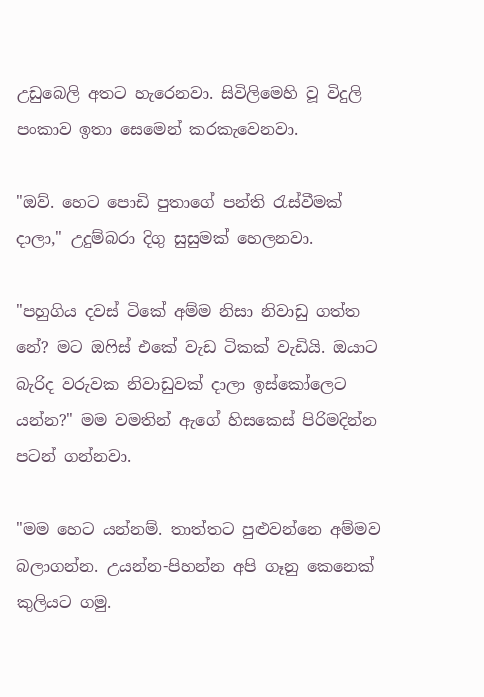උඩුබෙලි අතට හැරෙනවා. සිවිලිමෙහි වූ විදුලි පංකාව ඉතා සෙමෙන් කරකැවෙනවා.

"ඔව්. හෙට පොඩි පුතාගේ පන්ති රැස්වීමක් දාලා," උදුම්බරා දිගු සුසුමක් හෙලනවා.

"පහුගිය දවස් ටිකේ අම්ම නිසා නිවාඩු ගත්ත නේ? මට ඔෆිස් එකේ වැඩ ටිකක් වැඩියි. ඔයාට බැරිද වරුවක නිවාඩුවක් දාලා ඉස්කෝලෙට යන්න?" මම වමතින් ඇගේ හිසකෙස් පිරිමදින්න පටන් ගන්නවා.

"මම හෙට යන්නම්. තාත්තට පුළුවන්නෙ අම්මව බලාගන්න. උයන්න-පිහන්න අපි ගෑනු කෙනෙක් කුලියට ගමු.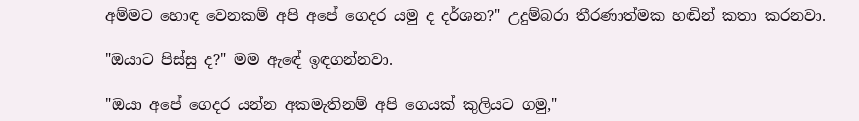අම්මට හොඳ වෙනකම් අපි අපේ ගෙදර යමු ද දර්ශන?" උදුම්බරා තීරණාත්මක හඬින් කතා කරනවා.

"ඔයාට පිස්සු ද?" මම ඇඳේ ඉඳගන්නවා.

"ඔයා අපේ ගෙදර යන්න අකමැතිනම් අපි ගෙයක් කුලියට ගමු,"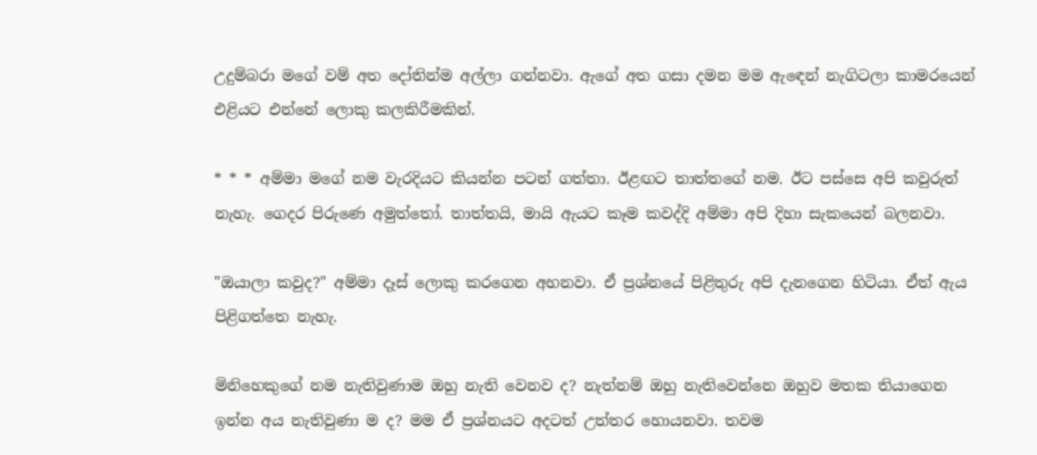උදුම්බරා මගේ වම් අත දෝතින්ම අල්ලා ගන්නවා. ඇගේ අත ගසා දමන මම ඇඳෙන් නැගිටලා කාමරයෙන් එළියට එන්නේ ලොකු කලකිරීමකින්.

* * * අම්මා මගේ නම වැරදියට කියන්න පටන් ගත්තා. ඊළඟට තාත්තගේ නම. ඊට පස්සෙ අපි කවුරුත් නැහැ. ගෙදර පිරුණෙ අමුත්තෝ. තාත්තයි, මායි ඇයට කෑම කවද්දි අම්මා අපි දිහා සැකයෙන් බලනවා.

"ඔයාලා කවුද?" අම්මා දෑස් ලොකු කරගෙන අහනවා. ඒ ප්‍රශ්නයේ පිළිතුරු අපි දැනගෙන හිටියා. ඒත් ඇය පිළිගත්තෙ නැහැ.

මිනිහෙකුගේ නම නැතිවුණාම ඔහු නැති වෙනව ද? නැත්නම් ඔහු නැතිවෙන්නෙ ඔහුව මතක තියාගෙන ඉන්න අය නැතිවුණා ම ද? මම ඒ ප්‍රශ්නයට අදටත් උත්තර හොයනවා. තවම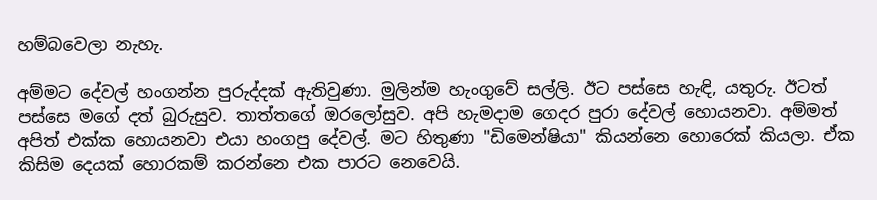හම්බවෙලා නැහැ.

අම්මට දේවල් හංගන්න පුරුද්දක් ඇතිවුණා. මුලින්ම හැංගුවේ සල්ලි. ඊට පස්සෙ හැඳි, යතුරු. ඊටත් පස්සෙ මගේ දත් බුරුසුව. තාත්තගේ ඔරලෝසුව. අපි හැමදාම ගෙදර පුරා දේවල් හොයනවා. අම්මත් අපිත් එක්ක හොයනවා එයා හංගපු දේවල්. මට හිතුණා "ඩිමෙන්ෂියා" කියන්නෙ හොරෙක් කියලා. ඒක කිසිම දෙයක් හොරකම් කරන්නෙ එක පාරට නෙවෙයි.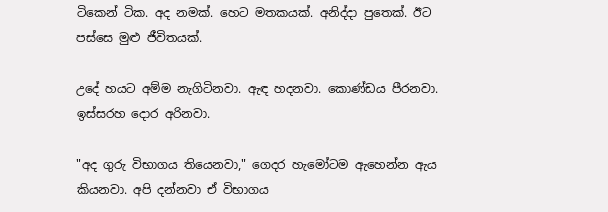ටිකෙන් ටික. අද නමක්. හෙට මතකයක්. අනිද්දා පුතෙක්. ඊට පස්සෙ මුළු ජීවිතයක්.

උදේ හයට අම්ම නැගිටිනවා. ඇඳ හදනවා. කොණ්ඩය පීරනවා. ඉස්සරහ දොර අරිනවා.

"අද ගුරු විභාගය තියෙනවා," ගෙදර හැමෝටම ඇහෙන්න ඇය කියනවා. අපි දන්නවා ඒ විභාගය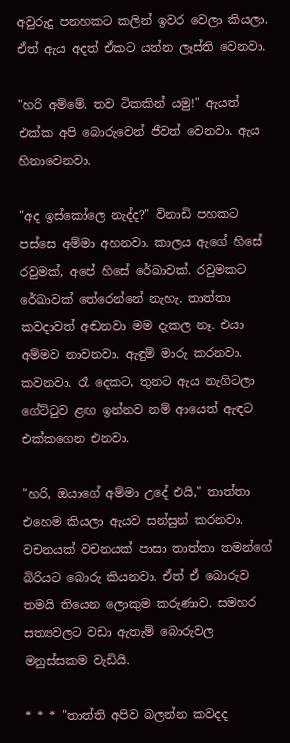අවුරුදු පනහකට කලින් ඉවර වෙලා කියලා. ඒත් ඇය අදත් ඒකට යන්න ලෑස්ති වෙනවා.

"හරි අම්මේ. තව ටිකකින් යමු!" ඇයත් එක්ක අපි බොරුවෙන් ජීවත් වෙනවා. ඇය හිනාවෙනවා.

"අද ඉස්කෝලෙ නැද්ද?" විනාඩි පහකට පස්සෙ අම්මා අහනවා. කාලය ඇගේ හිසේ රවුමක්, අපේ හිසේ රේඛාවක්. රවුමකට රේඛාවක් තේරෙන්නේ නැහැ. තාත්තා කවදාවත් අඬනවා මම දැකල නෑ. එයා අම්මව නාවනවා. ඇඳුම් මාරු කරනවා. කවනවා. රෑ දෙකට, තුනට ඇය නැගිටලා ගේට්ටුව ළඟ ඉන්නව නම් ආයෙත් ඇඳට එක්කගෙන එනවා.

"හරි, ඔයාගේ අම්මා උදේ එයි," තාත්තා එහෙම කියලා ඇයව සන්සුන් කරනවා. වචනයක් වචනයක් පාසා තාත්තා තමන්ගේ බිරියට බොරු කියනවා. ඒත් ඒ බොරුව තමයි තියෙන ලොකුම කරුණාව. සමහර සත්‍යවලට වඩා ඇතැම් බොරුවල මනුස්සකම වැඩියි.

* * * "තාත්ති අපිව බලන්න කවදද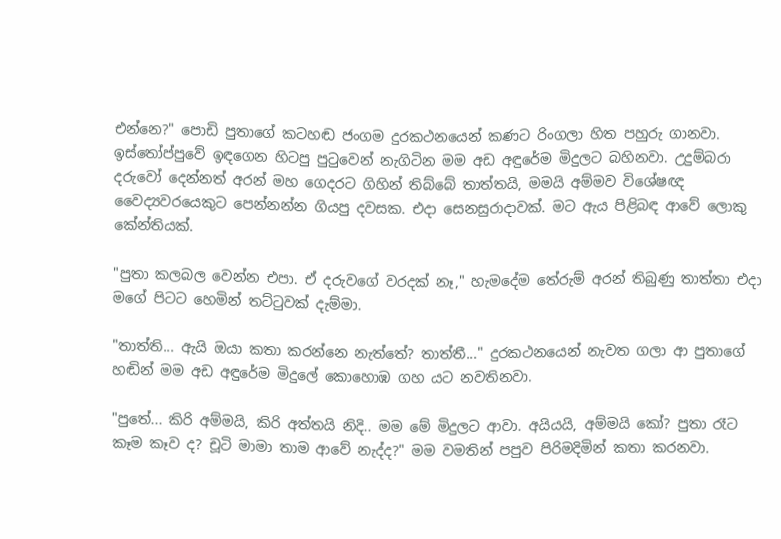එන්නෙ?" පොඩි පුතාගේ කටහඬ ජංගම දුරකථනයෙන් කණට රිංගලා හිත පහුරු ගානවා. ඉස්තෝප්පුවේ ඉඳගෙන හිටපු පුටුවෙන් නැගිටින මම අඩ අඳුරේම මිදුලට බහිනවා. උදුම්බරා දරුවෝ දෙන්නත් අරන් මහ ගෙදරට ගිහින් තිබ්බේ තාත්තයි, මමයි අම්මව විශේෂඥ වෛද්‍යවරයෙකුට පෙන්නන්න ගියපු දවසක. එදා සෙනසුරාදාවක්. මට ඇය පිළිබඳ ආවේ ලොකු කේන්තියක්.

"පුතා කලබල වෙන්න එපා. ඒ දරුවගේ වරදක් නෑ," හැමදේම තේරුම් අරන් තිබුණු තාත්තා එදා මගේ පිටට හෙමින් තට්ටුවක් දැම්මා.

"තාත්ති... ඇයි ඔයා කතා කරන්නෙ නැත්තේ? තාත්තී..." දුරකථනයෙන් නැවත ගලා ආ පුතාගේ හඬින් මම අඩ අඳුරේම මිදුලේ කොහොඹ ගහ යට නවතිනවා.

"පුතේ... කිරි අම්මයි, කිරි අත්තයි නිදි.. මම මේ මිදුලට ආවා. අයියයි, අම්මයි කෝ? පුතා රෑට කෑම කෑව ද? චූටි මාමා තාම ආවේ නැද්ද?" මම වමතින් පපුව පිරිමදිමින් කතා කරනවා.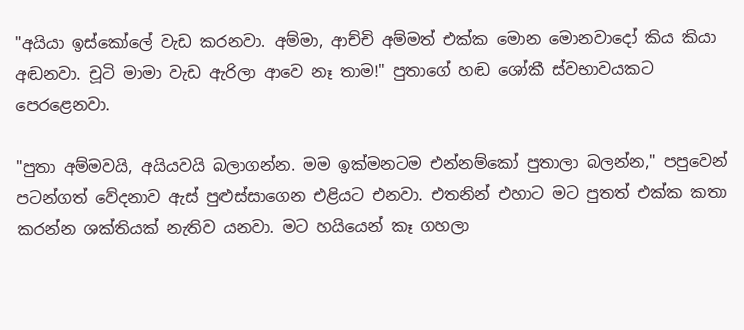"අයියා ඉස්කෝලේ වැඩ කරනවා. අම්මා, ආච්චි අම්මත් එක්ක මොන මොනවාදෝ කිය කියා අඬනවා. චූටි මාමා වැඩ ඇරිලා ආවෙ නෑ තාම!" පුතාගේ හඬ ශෝකී ස්වභාවයකට පෙරළෙනවා.

"පුතා අම්මවයි, අයියවයි බලාගන්න. මම ඉක්මනටම එන්නම්කෝ පුතාලා බලන්න," පපුවෙන් පටන්ගත් වේදනාව ඇස් පුළුස්සාගෙන එළියට එනවා. එතනින් එහාට මට පුතත් එක්ක කතා කරන්න ශක්තියක් නැතිව යනවා. මට හයියෙන් කෑ ගහලා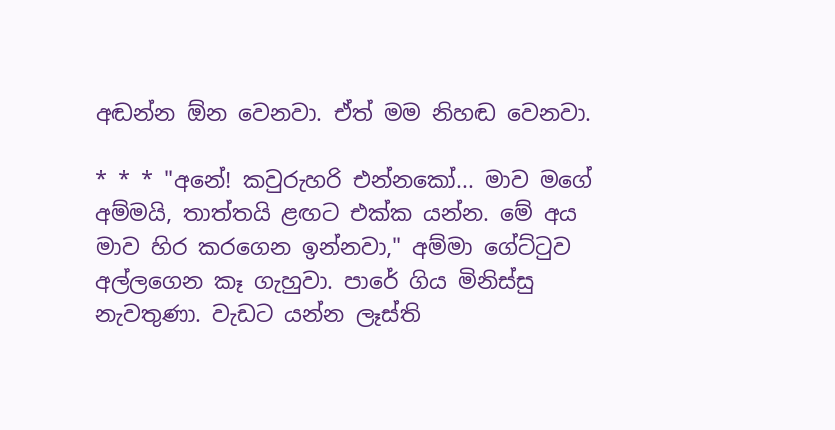අඬන්න ඕන වෙනවා. ඒත් මම නිහඬ වෙනවා.

* * * "අනේ! කවුරුහරි එන්නකෝ... මාව මගේ අම්මයි, තාත්තයි ළඟට එක්ක යන්න. මේ අය මාව හිර කරගෙන ඉන්නවා," අම්මා ගේට්ටුව අල්ලගෙන කෑ ගැහුවා. පාරේ ගිය මිනිස්සු නැවතුණා. වැඩට යන්න ලෑස්ති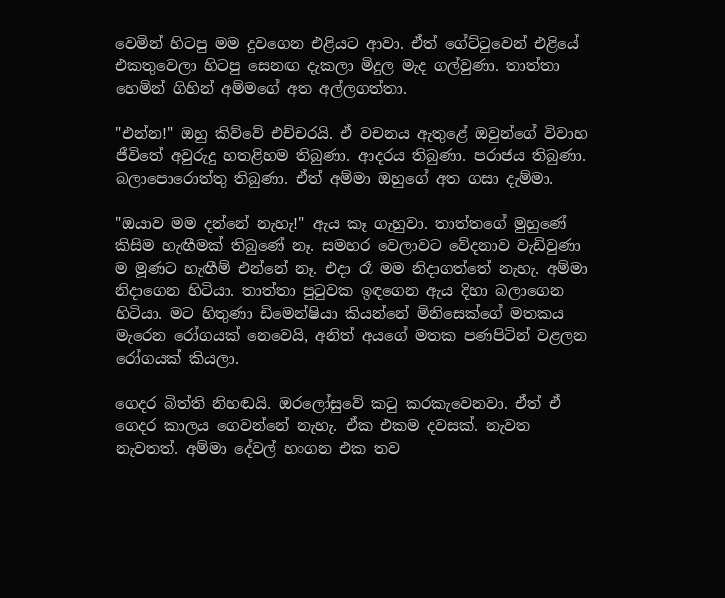වෙමින් හිටපු මම දුවගෙන එළියට ආවා. ඒත් ගේට්ටුවෙන් එළියේ එකතුවෙලා හිටපු සෙනඟ දැකලා මිදුල මැද ගල්වුණා. තාත්තා හෙමින් ගිහින් අම්මගේ අත අල්ලගත්තා.

"එන්න!" ඔහු කිව්වේ එච්චරයි. ඒ වචනය ඇතුළේ ඔවුන්ගේ විවාහ ජීවිතේ අවුරුදු හතළිහම තිබුණා. ආදරය තිබුණා. පරාජය තිබුණා. බලාපොරොත්තු තිබුණා. ඒත් අම්මා ඔහුගේ අත ගසා දැම්මා.

"ඔයාව මම දන්නේ නැහැ!" ඇය කෑ ගැහුවා. තාත්තගේ මුහුණේ කිසිම හැඟීමක් තිබුණේ නෑ. සමහර වෙලාවට වේදනාව වැඩිවුණා ම මූණට හැඟීම් එන්නේ නෑ. එදා රෑ මම නිදාගත්තේ නැහැ. අම්මා නිදාගෙන හිටියා. තාත්තා පුටුවක ඉඳගෙන ඇය දිහා බලාගෙන හිටියා. මට හිතුණා ඩිමෙන්ෂියා කියන්නේ මිනිසෙක්ගේ මතකය මැරෙන රෝගයක් නෙවෙයි, අනිත් අයගේ මතක පණපිටින් වළලන රෝගයක් කියලා.

ගෙදර බිත්ති නිහඬයි. ඔරලෝසුවේ කටු කරකැවෙනවා. ඒත් ඒ ගෙදර කාලය ගෙවන්නේ නැහැ. ඒක එකම දවසක්. නැවත නැවතත්. අම්මා දේවල් හංගන එක තව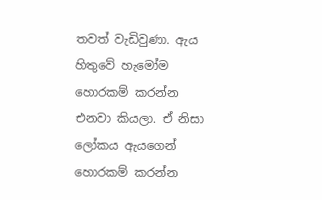තවත් වැඩිවුණා. ඇය හිතුවේ හැමෝම හොරකම් කරන්න එනවා කියලා. ඒ නිසා ලෝකය ඇයගෙන් හොරකම් කරන්න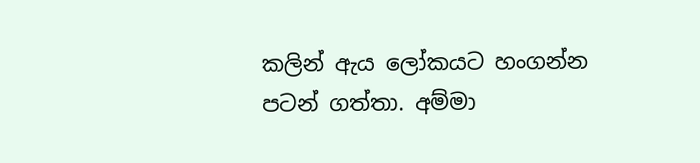කලින් ඇය ලෝකයට හංගන්න පටන් ගත්තා. අම්මා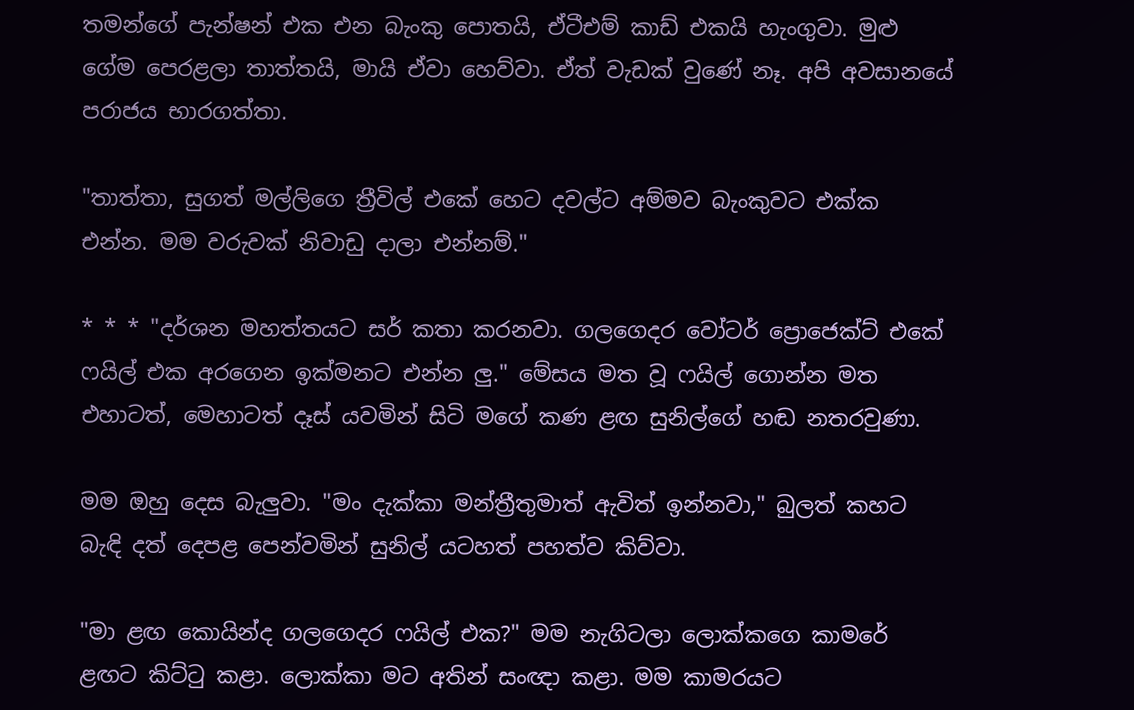තමන්ගේ පැන්ෂන් එක එන බැංකු පොතයි, ඒටීඑම් කාඩ් එකයි හැංගුවා. මුළු ගේම පෙරළලා තාත්තයි, මායි ඒවා හෙව්වා. ඒත් වැඩක් වුණේ නෑ. අපි අවසානයේ පරාජය භාරගත්තා.

"තාත්තා, සුගත් මල්ලිගෙ ත්‍රීවිල් එකේ හෙට දවල්ට අම්මව බැංකුවට එක්ක එන්න. මම වරුවක් නිවාඩු දාලා එන්නම්."

* * * "දර්ශන මහත්තයට සර් කතා කරනවා. ගලගෙදර වෝටර් ප්‍රොජෙක්ට් එකේ ෆයිල් එක අරගෙන ඉක්මනට එන්න ලු." මේසය මත වූ ෆයිල් ගොන්න මත එහාටත්, මෙහාටත් දෑස් යවමින් සිටි මගේ කණ ළඟ සුනිල්ගේ හඬ නතරවුණා.

මම ඔහු දෙස බැලුවා. "මං දැක්කා මන්ත්‍රීතුමාත් ඇවිත් ඉන්නවා," බුලත් කහට බැඳි දත් දෙපළ පෙන්වමින් සුනිල් යටහත් පහත්ව කිව්වා.

"මා ළඟ කොයින්ද ගලගෙදර ෆයිල් එක?" මම නැගිටලා ලොක්කගෙ කාමරේ ළඟට කිට්ටු කළා. ලොක්කා මට අතින් සංඥා කළා. මම කාමරයට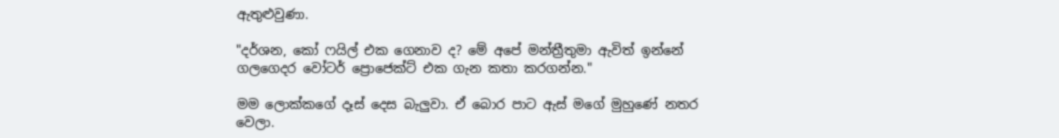ඇතුළුවුණා.

"දර්ශන, කෝ ෆයිල් එක ගෙනාව ද? මේ අපේ මන්ත්‍රීතුමා ඇවිත් ඉන්නේ ගලගෙදර වෝටර් ප්‍රොජෙක්ට් එක ගැන කතා කරගන්න."

මම ලොක්කගේ දෑස් දෙස බැලුවා. ඒ බොර පාට ඇස් මගේ මුහුණේ නතර වෙලා.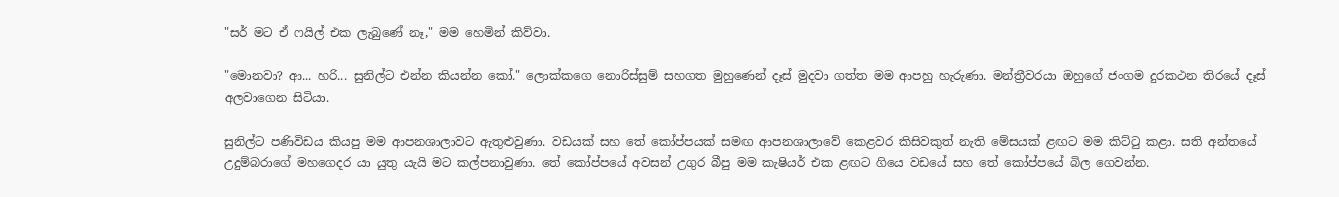"සර් මට ඒ ෆයිල් එක ලැබුණේ නෑ," මම හෙමින් කිව්වා.

"මොනවා? ආ... හරි... සුනිල්ට එන්න කියන්න කෝ." ලොක්කගෙ නොරිස්සුම් සහගත මුහුණෙන් දෑස් මුදවා ගත්ත මම ආපහු හැරුණා. මන්ත්‍රීවරයා ඔහුගේ ජංගම දුරකථන තිරයේ දෑස් අලවාගෙන සිටියා.

සුනිල්ට පණිවිඩය කියපු මම ආපනශාලාවට ඇතුළුවුණා. වඩයක් සහ තේ කෝප්පයක් සමඟ ආපනශාලාවේ කෙළවර කිසිවකුත් නැති මේසයක් ළඟට මම කිට්ටු කළා. සති අන්තයේ උදුම්බරාගේ මහගෙදර යා යුතු යැයි මට කල්පනාවුණා. තේ කෝප්පයේ අවසන් උගුර බීපු මම කැෂියර් එක ළඟට ගියෙ වඩයේ සහ තේ කෝප්පයේ බිල ගෙවන්න.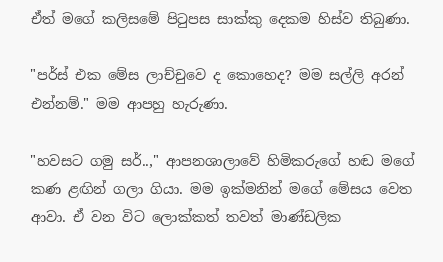ඒත් මගේ කලිසමේ පිටුපස සාක්කු දෙකම හිස්ව තිබුණා.

"පර්ස් එක මේස ලාච්චුවෙ ද කොහෙද? මම සල්ලි අරන් එන්නම්." මම ආපහු හැරුණා.

"හවසට ගමු සර්..," ආපනශාලාවේ හිමිකරුගේ හඬ මගේ කණ ළඟින් ගලා ගියා. මම ඉක්මනින් මගේ මේසය වෙත ආවා. ඒ වන විට ලොක්කත් තවත් මාණ්ඩලික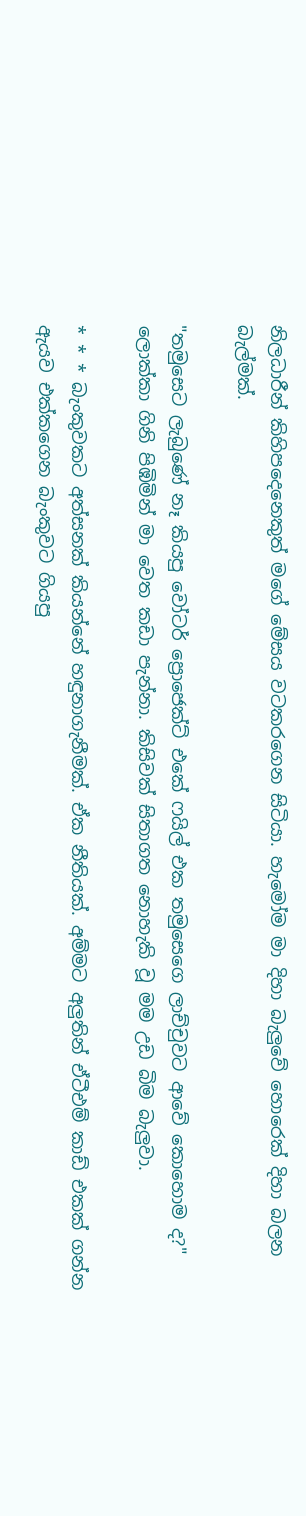නිලධාරීන් කිහිපදෙනෙකුත් මගේ මේසය වටකරගෙන සිටියා. හැමෝම මා දිහා බැලුවේ හොරෙක් දිහා බලන බැල්මක්.

"තමුසෙට ලැබුණේ නෑ කියපු වෝටර් ප්‍රොජෙක්ට් එකේ ෆයිල් එක තමුසෙගෙ ලාච්චුවට ආවේ කොහොම ද?" ලොක්කා ගිනි පිඹිමින් මා වෙත කඩා පැන්නා. කිසිවක් සිතාගත නොහැකි වූ මම උඩ බිම බැලුවා.

* * * බැංකුවකට අත්සනක් කියන්නේ හඳුනාගැනීමක්. ඒක නීතියක්. අම්මට අලුතින් ඒටීඑම් කාඩ් එකක් ගන්න ඇයව එක්කගෙන බැංකුවට ගියපු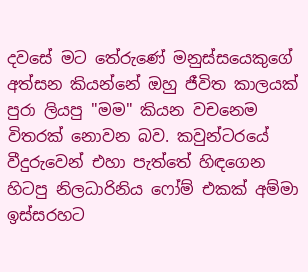දවසේ මට තේරුණේ මනුස්සයෙකුගේ අත්සන කියන්නේ ඔහු ජීවිත කාලයක් පුරා ලියපු "මම" කියන වචනෙම විතරක් නොවන බව. කවුන්ටරයේ වීදුරුවෙන් එහා පැත්තේ හිඳගෙන හිටපු නිලධාරිනිය ෆෝම් එකක් අම්මා ඉස්සරහට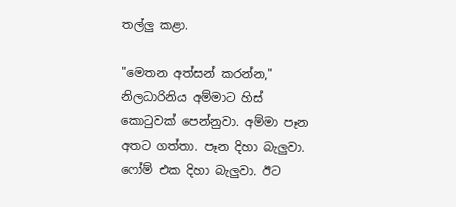තල්ලු කළා.

"මෙතන අත්සන් කරන්න," නිලධාරිනිය අම්මාට හිස් කොටුවක් පෙන්නුවා. අම්මා පෑන අතට ගත්තා. පෑන දිහා බැලුවා. ෆෝම් එක දිහා බැලුවා. ඊට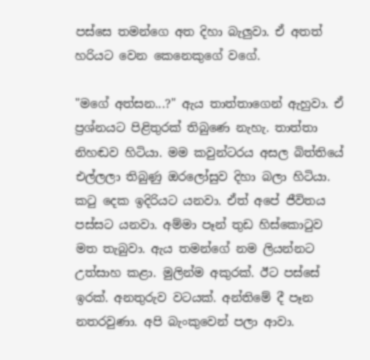පස්සෙ තමන්ගෙ අත දිහා බැලුවා. ඒ අතත් හරියට වෙන කෙනෙකුගේ වගේ.

"මගේ අත්සන...?" ඇය තාත්තාගෙන් ඇහුවා. ඒ ප්‍රශ්නයට පිළිතුරක් තිබුණෙ නැහැ. තාත්තා නිහඬව හිටියා. මම කවුන්ටරය අසල බිත්තියේ එල්ලලා තිබුණු ඔරලෝසුව දිහා බලා හිටියා. කටු දෙක ඉදිරියට යනවා. ඒත් අපේ ජීවිතය පස්සට යනවා. අම්මා පෑන් තුඩ හිස්කොටුව මත තැබුවා. ඇය තමන්ගේ නම ලියන්නට උත්සාහ කළා. මුලින්ම අකුරක්. ඊට පස්සේ ඉරක්. අනතුරුව වටයක්. අන්තිමේ දී පෑන නතරවුණා. අපි බැංකුවෙන් පලා ආවා.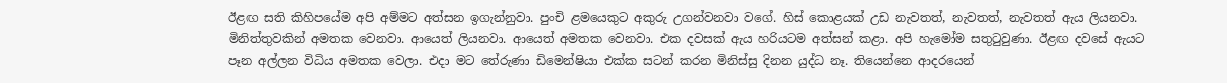ඊළඟ සති කිහිපයේම අපි අම්මට අත්සන ඉගැන්නුවා. පුංචි ළමයෙකුට අකුරු උගන්වනවා වගේ. හිස් කොළයක් උඩ නැවතත්, නැවතත්, නැවතත් ඇය ලියනවා. මිනිත්තුවකින් අමතක වෙනවා. ආයෙත් ලියනවා. ආයෙත් අමතක වෙනවා. එක දවසක් ඇය හරියටම අත්සන් කළා. අපි හැමෝම සතුටුවුණා. ඊළඟ දවසේ ඇයට පෑන අල්ලන විධිය අමතක වෙලා. එදා මට තේරුණා ඩිමෙන්ෂියා එක්ක සටන් කරන මිනිස්සු දිනන යුද්ධ නෑ. තියෙන්නෙ ආදරයෙන්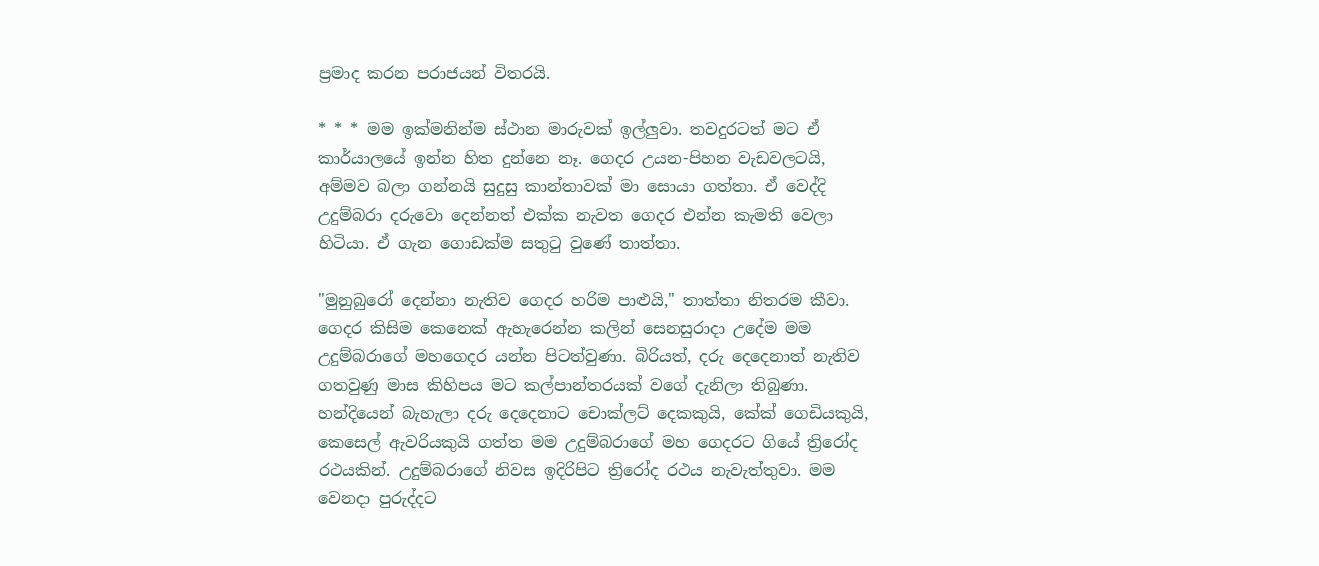ප්‍රමාද කරන පරාජයන් විතරයි.

* * * මම ඉක්මනින්ම ස්ථාන මාරුවක් ඉල්ලුවා. තවදුරටත් මට ඒ කාර්යාලයේ ඉන්න හිත දුන්නෙ නෑ. ගෙදර උයන-පිහන වැඩවලටයි, අම්මව බලා ගන්නයි සුදුසු කාන්තාවක් මා සොයා ගත්තා. ඒ වෙද්දි උදුම්බරා දරුවො දෙන්නත් එක්ක නැවත ගෙදර එන්න කැමති වෙලා හිටියා. ඒ ගැන ගොඩක්ම සතුටු වුණේ තාත්තා.

"මුනුබුරෝ දෙන්නා නැතිව ගෙදර හරිම පාළුයි," තාත්තා නිතරම කීවා. ගෙදර කිසිම කෙනෙක් ඇහැරෙන්න කලින් සෙනසුරාදා උදේම මම උදුම්බරාගේ මහගෙදර යන්න පිටත්වුණා. බිරියත්, දරු දෙදෙනාත් නැතිව ගතවුණු මාස කිහිපය මට කල්පාන්තරයක් වගේ දැනිලා තිබුණා. හන්දියෙන් බැහැලා දරු දෙදෙනාට චොක්ලට් දෙකකුයි, කේක් ගෙඩියකුයි, කෙසෙල් ඇවරියකුයි ගත්ත මම උදුම්බරාගේ මහ ගෙදරට ගියේ ත්‍රිරෝද රථයකින්. උදුම්බරාගේ නිවස ඉදිරිපිට ත්‍රිරෝද රථය නැවැත්තුවා. මම වෙනදා පුරුද්දට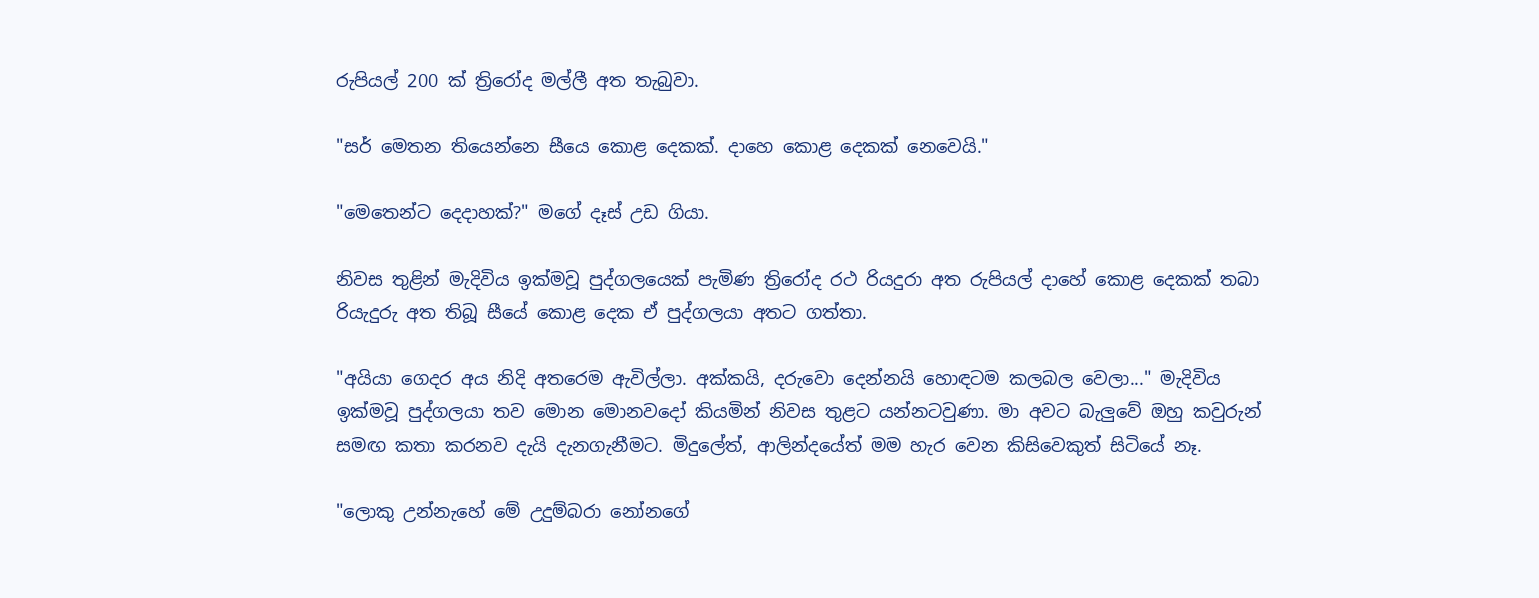රුපියල් 200 ක් ත්‍රිරෝද මල්ලී අත තැබුවා.

"සර් මෙතන තියෙන්නෙ සීයෙ කොළ දෙකක්. දාහෙ කොළ දෙකක් නෙවෙයි."

"මෙතෙන්ට දෙදාහක්?" මගේ දෑස් උඩ ගියා.

නිවස තුළින් මැදිවිය ඉක්මවූ පුද්ගලයෙක් පැමිණ ත්‍රිරෝද රථ රියදුරා අත රුපියල් දාහේ කොළ දෙකක් තබා රියැදුරු අත තිබූ සීයේ කොළ දෙක ඒ පුද්ගලයා අතට ගත්තා.

"අයියා ගෙදර අය නිදි අතරෙම ඇවිල්ලා. අක්කයි, දරුවො දෙන්නයි හොඳටම කලබල වෙලා..." මැදිවිය ඉක්මවූ පුද්ගලයා තව මොන මොනවදෝ කියමින් නිවස තුළට යන්නටවුණා. මා අවට බැලුවේ ඔහු කවුරුන් සමඟ කතා කරනව දැයි දැනගැනීමට. මිදුලේත්, ආලින්දයේත් මම හැර වෙන කිසිවෙකුත් සිටියේ නෑ.

"ලොකු උන්නැහේ මේ උදුම්බරා නෝනගේ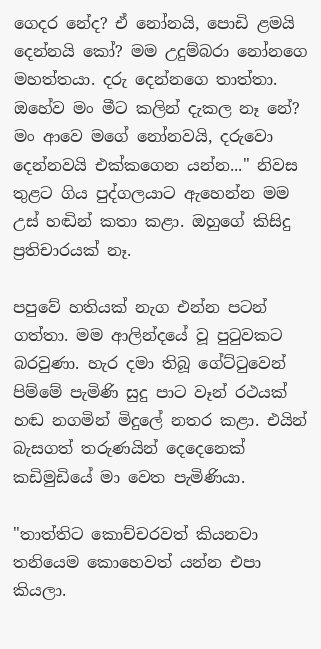ගෙදර නේද? ඒ නෝනයි, පොඩි ළමයි දෙන්නයි කෝ? මම උදුම්බරා නෝනගෙ මහත්තයා. දරු දෙන්නගෙ තාත්තා. ඔහේව මං මීට කලින් දැකල නෑ නේ? මං ආවෙ මගේ නෝනවයි, දරුවො දෙන්නවයි එක්කගෙන යන්න..." නිවස තුළට ගිය පුද්ගලයාට ඇහෙන්න මම උස් හඬින් කතා කළා. ඔහුගේ කිසිදු ප්‍රතිචාරයක් නෑ.

පපුවේ හතියක් නැග එන්න පටන් ගත්තා. මම ආලින්දයේ වූ පුටුවකට බරවුණා. හැර දමා තිබූ ගේට්ටුවෙන් පිම්මේ පැමිණි සුදු පාට වෑන් රථයක් හඬ නගමින් මිදුලේ නතර කළා. එයින් බැසගත් තරුණයින් දෙදෙනෙක් කඩිමුඩියේ මා වෙත පැමිණියා.

"තාත්තිට කොච්චරවත් කියනවා තනියෙම කොහෙවත් යන්න එපා කියලා.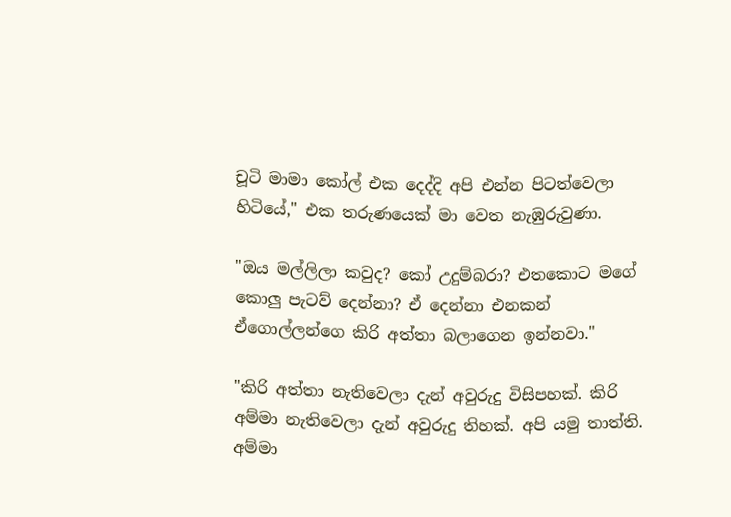චූටි මාමා කෝල් එක දෙද්දි අපි එන්න පිටත්වෙලා හිටියේ," එක තරුණයෙක් මා වෙත නැඹුරුවුණා.

"ඔය මල්ලිලා කවුද? කෝ උදුම්බරා? එතකොට මගේ කොලු පැටව් දෙන්නා? ඒ දෙන්නා එනකන් ඒගොල්ලන්ගෙ කිරි අත්තා බලාගෙන ඉන්නවා."

"කිරි අත්තා නැතිවෙලා දැන් අවුරුදු විසිපහක්. කිරි අම්මා නැතිවෙලා දැන් අවුරුදු තිහක්. අපි යමු තාත්ති. අම්මා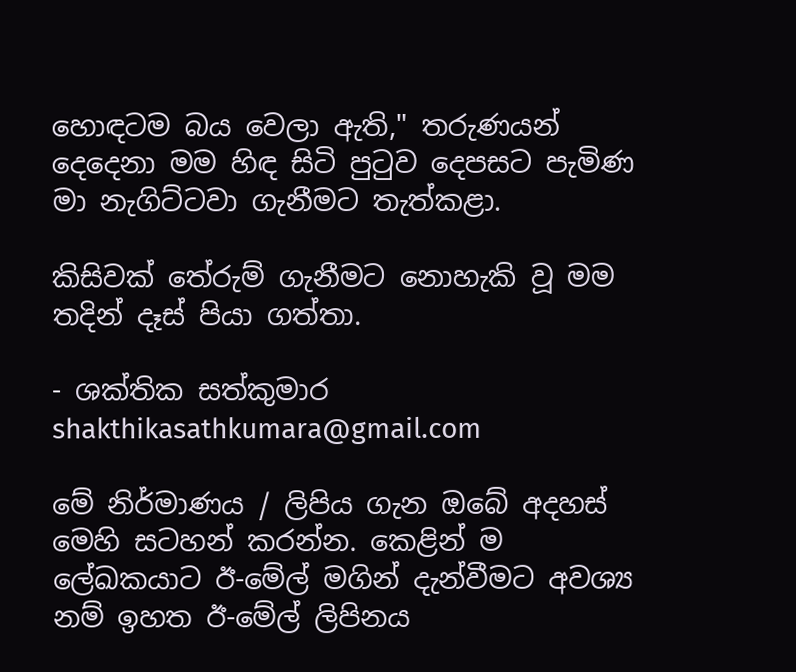හොඳටම බය වෙලා ඇති," තරුණයන් දෙදෙනා මම හිඳ සිටි පුටුව දෙපසට පැමිණ මා නැගිට්ටවා ගැනීමට තැත්කළා.

කිසිවක් තේරුම් ගැනීමට නොහැකි වූ මම තදින් දෑස් පියා ගත්තා.

- ශක්තික සත්කුමාර
shakthikasathkumara@gmail.com

මේ නිර්මාණය / ලිපිය ගැන ඔබේ අදහස් මෙහි සටහන් කරන්න. කෙළින් ම ලේඛකයාට ඊ-මේල් මගින් දැන්වීමට අවශ්‍ය නම් ඉහත ඊ-මේල් ලිපිනය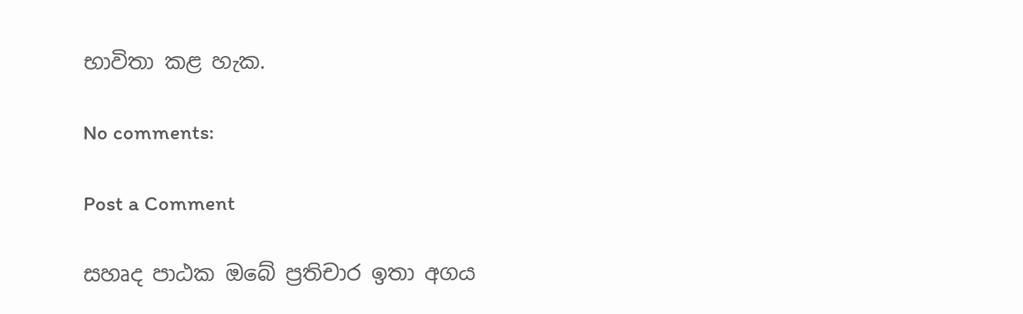භාවිතා කළ හැක.

No comments:

Post a Comment

සහෘද පාඨක ඔබේ ප්‍රතිචාර ඉතා අගය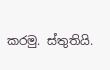කරමු. ස්තුතියි.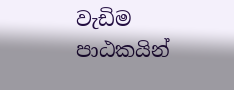වැඩිම පාඨකයින්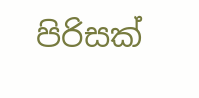පිරිසක්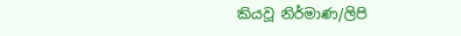කියවූ නිර්මාණ/ලිපි